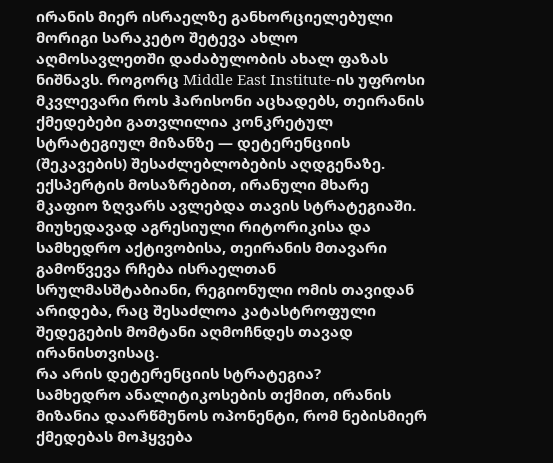ირანის მიერ ისრაელზე განხორციელებული მორიგი სარაკეტო შეტევა ახლო აღმოსავლეთში დაძაბულობის ახალ ფაზას ნიშნავს. როგორც Middle East Institute-ის უფროსი მკვლევარი როს ჰარისონი აცხადებს, თეირანის ქმედებები გათვლილია კონკრეტულ სტრატეგიულ მიზანზე — დეტერენციის (შეკავების) შესაძლებლობების აღდგენაზე.
ექსპერტის მოსაზრებით, ირანული მხარე მკაფიო ზღვარს ავლებდა თავის სტრატეგიაში. მიუხედავად აგრესიული რიტორიკისა და სამხედრო აქტივობისა, თეირანის მთავარი გამოწვევა რჩება ისრაელთან სრულმასშტაბიანი, რეგიონული ომის თავიდან არიდება, რაც შესაძლოა კატასტროფული შედეგების მომტანი აღმოჩნდეს თავად ირანისთვისაც.
რა არის დეტერენციის სტრატეგია?
სამხედრო ანალიტიკოსების თქმით, ირანის მიზანია დაარწმუნოს ოპონენტი, რომ ნებისმიერ ქმედებას მოჰყვება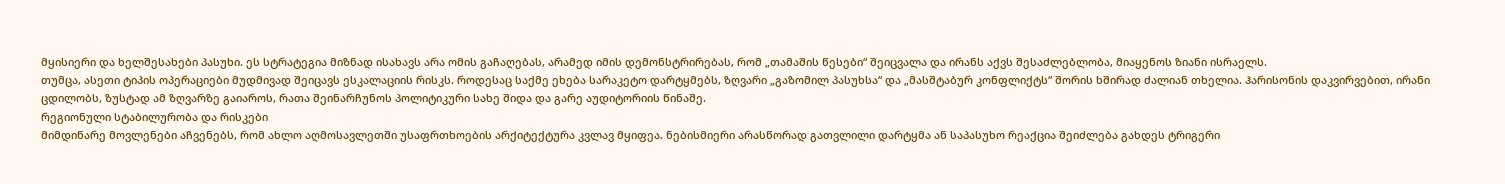მყისიერი და ხელშესახები პასუხი. ეს სტრატეგია მიზნად ისახავს არა ომის გაჩაღებას, არამედ იმის დემონსტრირებას, რომ „თამაშის წესები“ შეიცვალა და ირანს აქვს შესაძლებლობა, მიაყენოს ზიანი ისრაელს.
თუმცა, ასეთი ტიპის ოპერაციები მუდმივად შეიცავს ესკალაციის რისკს. როდესაც საქმე ეხება სარაკეტო დარტყმებს, ზღვარი „გაზომილ პასუხსა“ და „მასშტაბურ კონფლიქტს“ შორის ხშირად ძალიან თხელია. ჰარისონის დაკვირვებით, ირანი ცდილობს, ზუსტად ამ ზღვარზე გაიაროს, რათა შეინარჩუნოს პოლიტიკური სახე შიდა და გარე აუდიტორიის წინაშე.
რეგიონული სტაბილურობა და რისკები
მიმდინარე მოვლენები აჩვენებს, რომ ახლო აღმოსავლეთში უსაფრთხოების არქიტექტურა კვლავ მყიფეა. ნებისმიერი არასწორად გათვლილი დარტყმა ან საპასუხო რეაქცია შეიძლება გახდეს ტრიგერი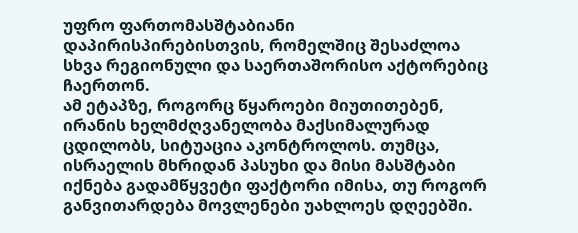უფრო ფართომასშტაბიანი დაპირისპირებისთვის, რომელშიც შესაძლოა სხვა რეგიონული და საერთაშორისო აქტორებიც ჩაერთონ.
ამ ეტაპზე, როგორც წყაროები მიუთითებენ, ირანის ხელმძღვანელობა მაქსიმალურად ცდილობს, სიტუაცია აკონტროლოს. თუმცა, ისრაელის მხრიდან პასუხი და მისი მასშტაბი იქნება გადამწყვეტი ფაქტორი იმისა, თუ როგორ განვითარდება მოვლენები უახლოეს დღეებში.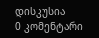დისკუსია
0 კომენტარი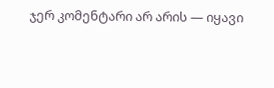ჯერ კომენტარი არ არის — იყავი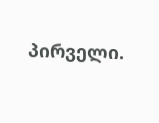პირველი.